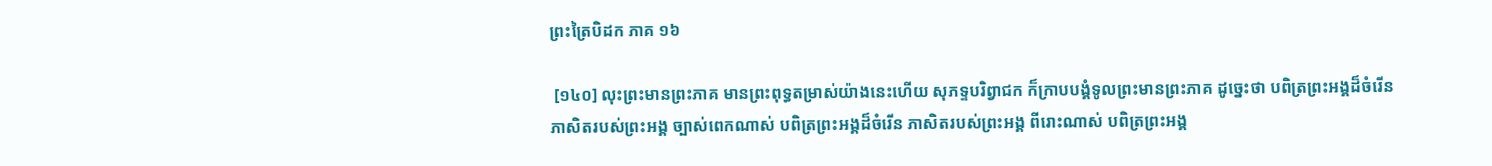ព្រះត្រៃបិដក ភាគ ១៦

 [១៤០] លុះព្រះមានព្រះភាគ មានព្រះពុទ្ធតម្រាស់យ៉ាងនេះហើយ សុភទ្ទបរិព្វាជក ក៏ក្រាបបង្គំទូលព្រះមានព្រះភាគ ដូច្នេះថា បពិត្រព្រះអង្គដ៏ចំរើន ភាសិតរបស់ព្រះអង្គ ច្បាស់ពេកណាស់ បពិត្រព្រះអង្គដ៏ចំរើន ភាសិតរបស់ព្រះអង្គ ពីរោះណាស់ បពិត្រព្រះអង្គ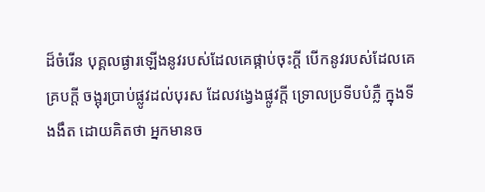ដ៏ចំរើន បុគ្គលផ្ងារឡើងនូវរបស់ដែលគេផ្កាប់ចុះក្តី បើកនូវរបស់ដែលគេគ្របក្តី ចង្អុរប្រាប់ផ្លូវដល់បុរស ដែលវង្វេងផ្លូវក្តី ទ្រោលប្រទីបបំភ្លឺ ក្នុងទីងងឹត ដោយគិតថា អ្នកមានច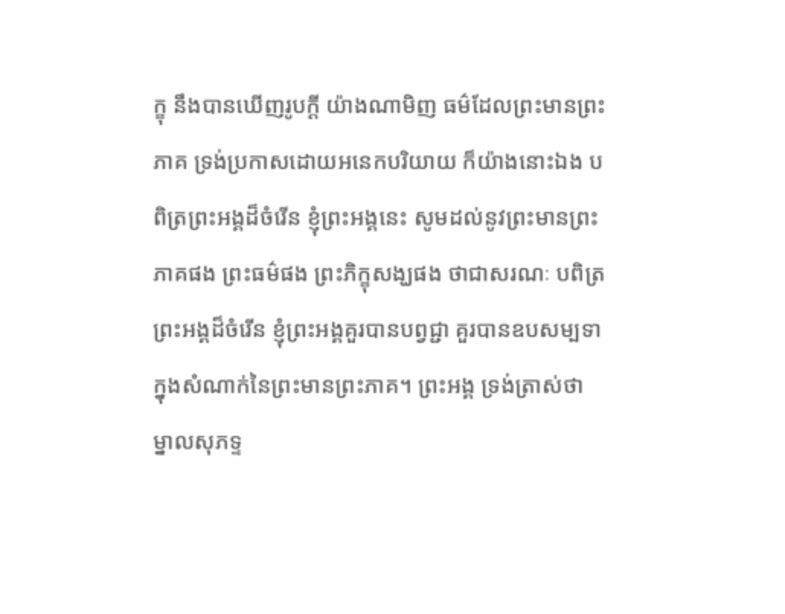ក្ខុ នឹងបានឃើញរូបក្តី យ៉ាងណាមិញ ធម៌ដែលព្រះមានព្រះភាគ ទ្រង់ប្រកាសដោយអនេកបរិយាយ ក៏យ៉ាងនោះឯង បពិត្រព្រះអង្គដ៏ចំរើន ខ្ញុំព្រះអង្គនេះ សូមដល់នូវព្រះមានព្រះភាគផង ព្រះធម៌ផង ព្រះភិក្ខុសង្ឃផង ថាជាសរណៈ បពិត្រព្រះអង្គដ៏ចំរើន ខ្ញុំព្រះអង្គគួរបានបព្វជ្ជា គួរបានឧបសម្បទា ក្នុងសំណាក់នៃព្រះមានព្រះភាគ។ ព្រះអង្គ ទ្រង់ត្រាស់ថា ម្នាលសុភទ្ទ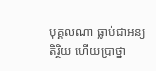បុគ្គលណា ធ្លាប់ជាអន្យតិរ្ថិយ ហើយប្រាថ្នា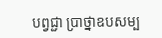បព្វជ្ជា ប្រាថ្នាឧបសម្ប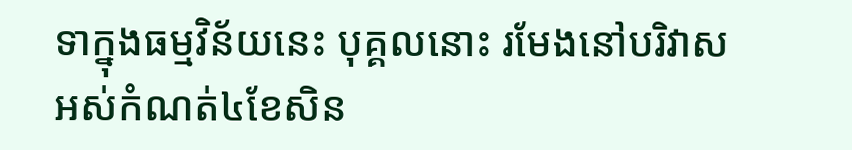ទាក្នុងធម្មវិន័យនេះ បុគ្គលនោះ រមែងនៅបរិវាសអស់កំណត់៤ខែសិន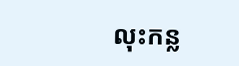លុះកន្ល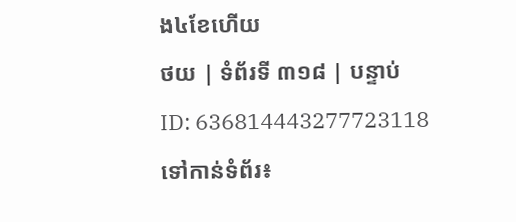ង៤ខែហើយ
ថយ | ទំព័រទី ៣១៨ | បន្ទាប់
ID: 636814443277723118
ទៅកាន់ទំព័រ៖